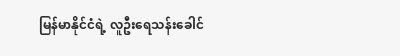မြန်မာနိုင်ငံရဲ့ လူဦးရေသန်းခေါင်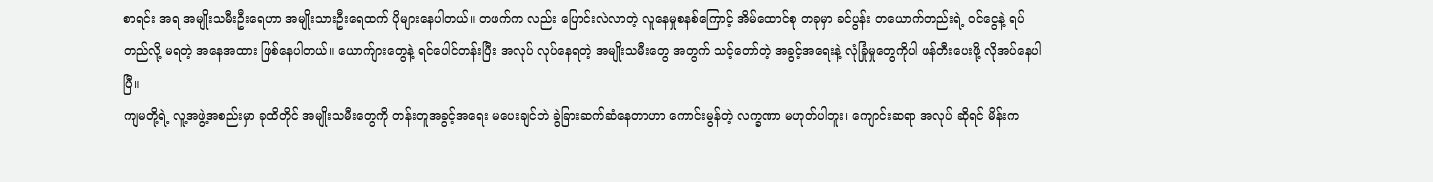စာရင်း အရ အမျိုးသမီးဦးရေဟာ အမျိုးသားဦးရေထက် ပိုများနေပါတယ်။ တဖက်က လည်း ပြောင်းလဲလာတဲ့ လူနေမှုစနစ်ကြောင့် အိမ်ထောင်စု တခုမှာ ခင်ပွန်း တယောက်တည်းရဲ့ ဝင်ငွေနဲ့ ရပ်တည်လို့ မရတဲ့ အနေအထား ဖြစ်နေပါတယ်။ ယောက်ျားတွေနဲ့ ရင်ပေါင်တန်းပြီး အလုပ် လုပ်နေရတဲ့ အမျိုးသမီးတွေ အတွက် သင့်တော်တဲ့ အခွင့်အရေးနဲ့ လုံခြုံမှုတွေကိုပါ ဖန်တီးပေးဖို့ လိုအပ်နေပါပြီ။
ကျမတို့ရဲ့ လူ့အဖွဲ့အစည်းမှာ ခုထိတိုင် အမျိုးသမီးတွေကို တန်းတူအခွင့်အရေး မပေးချင်ဘဲ ခွဲခြားဆက်ဆံနေတာဟာ ကောင်းမွန်တဲ့ လက္ခဏာ မဟုတ်ပါဘူး၊ ကျောင်းဆရာ အလုပ် ဆိုရင် မိန်းက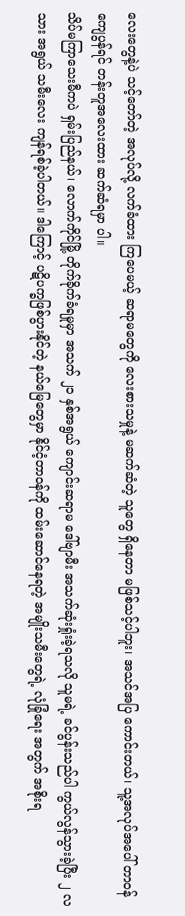လေးတွေနဲ့ပဲ သင့်တော်တဲ့ အလုပ်လို့ လက်ခံထား ကြပေမယ့် ဆရာမတွေကို လေးစားသမှုနဲ့ မဆက်ဆံတဲ့ သူတွေ ရှိနေတာ မဖြစ်သင့်ပါဘူး၊ အသင်အပြ ကောင်းတယ်၊ သူ့အလုပ်အပေါ် တာဝန်ကျေပွန်ရင် တန်းတူအလေးထား ဆက်ဆံရမှာ ပါ။
သိပ်မကြာသေးမီကပဲ ရှမ်းပြည်နယ်၊ လောက်ကိုင်မြို့ တိုက်ခိုက်ခံရမှုမှာ အသက် ၂၁ နှစ်အရွယ် ကျောင်းဆရာမ ဒေါ်ဗျာမီး အသက်ဆုံးရှုံးခဲ့ရသလို သူမရဲ့ ခင်ပွန်းသည်ပါ ကွယ်လွန်သွားခဲ့ပြီး ၂ လသား အရွယ် သမီးလေး ကျန်ရစ်ခဲ့ပါတယ်။ ဒါကြောင့် ပဋိပက္ခဖြစ်ပွားနိုင်တဲ့ နယ်မြေတွေမှာ နိုင်ငံ့တာဝန်ကို ထမ်းဆောင်နေရတဲ့ အမျိုးသမီးတွေရဲ့ လုံခြုံရေး အတွက် အစိုးရ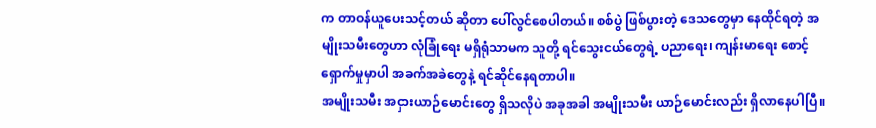က တာဝန်ယူပေးသင့်တယ် ဆိုတာ ပေါ်လွင်စေပါတယ်။ စစ်ပွဲ ဖြစ်ပွားတဲ့ ဒေသတွေမှာ နေထိုင်ရတဲ့ အမျိုးသမီးတွေဟာ လုံခြုံရေး မရှိရုံသာမက သူတို့ ရင်သွေးငယ်တွေရဲ့ ပညာရေး၊ ကျန်းမာရေး စောင့်ရှောက်မှုမှာပါ အခက်အခဲတွေနဲ့ ရင်ဆိုင်နေရတာပါ။
အမျိုးသမီး အငှားယာဉ်မောင်းတွေ ရှိသလိုပဲ အခုအခါ အမျိုးသမီး ယာဉ်မောင်းလည်း ရှိလာနေပါပြီ။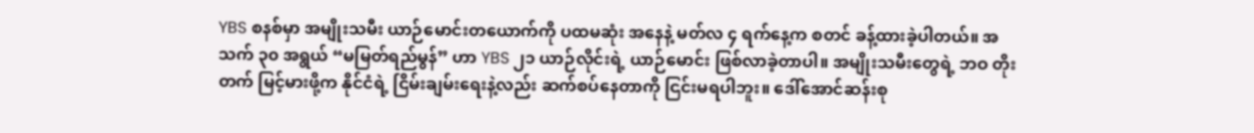YBS စနစ်မှာ အမျိုးသမီး ယာဉ်မောင်းတယောက်ကို ပထမဆုံး အနေနဲ့ မတ်လ ၄ ရက်နေ့က စတင် ခန့်ထားခဲ့ပါတယ်။ အသက် ၃၀ အရွယ် “မမြတ်ရည်မွန်” ဟာ YBS ၂၁ ယာဉ်လိုင်းရဲ့ ယာဉ်မောင်း ဖြစ်လာခဲ့တာပါ။ အမျိုးသမီးတွေရဲ့ ဘဝ တိုးတက် မြင့်မားဖို့က နိုင်ငံရဲ့ ငြိမ်းချမ်းရေးနဲ့လည်း ဆက်စပ်နေတာကို ငြင်းမရပါဘူး။ ဒေါ်အောင်ဆန်းစု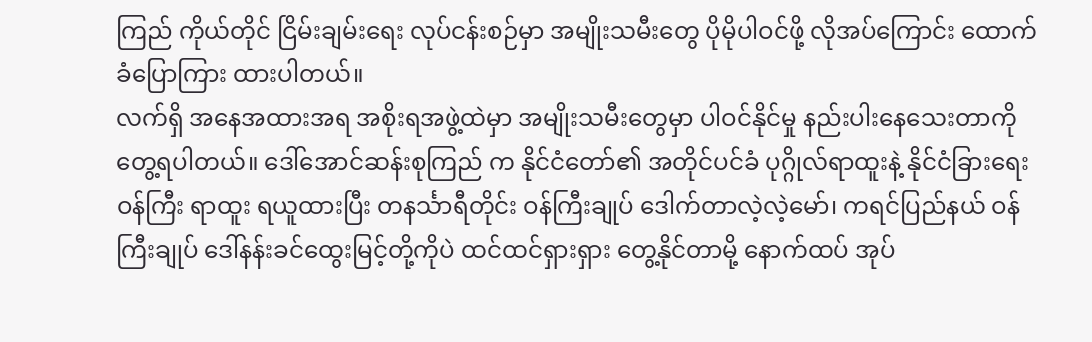ကြည် ကိုယ်တိုင် ငြိမ်းချမ်းရေး လုပ်ငန်းစဉ်မှာ အမျိုးသမီးတွေ ပိုမိုပါဝင်ဖို့ လိုအပ်ကြောင်း ထောက်ခံပြောကြား ထားပါတယ်။
လက်ရှိ အနေအထားအရ အစိုးရအဖွဲ့ထဲမှာ အမျိုးသမီးတွေမှာ ပါဝင်နိုင်မှု နည်းပါးနေသေးတာကို တွေ့ရပါတယ်။ ဒေါ်အောင်ဆန်းစုကြည် က နိုင်ငံတော်၏ အတိုင်ပင်ခံ ပုဂ္ဂိုလ်ရာထူးနဲ့ နိုင်ငံခြားရေး ဝန်ကြီး ရာထူး ရယူထားပြီး တနင်္သာရီတိုင်း ဝန်ကြီးချုပ် ဒေါက်တာလဲ့လဲ့မော်၊ ကရင်ပြည်နယ် ဝန်ကြီးချုပ် ဒေါ်နန်းခင်ထွေးမြင့်တို့ကိုပဲ ထင်ထင်ရှားရှား တွေ့နိုင်တာမို့ နောက်ထပ် အုပ်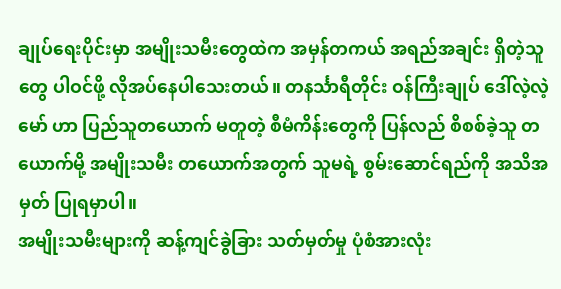ချုပ်ရေးပိုင်းမှာ အမျိုးသမီးတွေထဲက အမှန်တကယ် အရည်အချင်း ရှိတဲ့သူတွေ ပါဝင်ဖို့ လိုအပ်နေပါသေးတယ်။ တနင်္သာရီတိုင်း ဝန်ကြီးချုပ် ဒေါ်လဲ့လဲ့မော် ဟာ ပြည်သူတယောက် မတူတဲ့ စီမံကိန်းတွေကို ပြန်လည် စိစစ်ခဲ့သူ တယောက်မို့ အမျိုးသမီး တယောက်အတွက် သူမရဲ့ စွမ်းဆောင်ရည်ကို အသိအမှတ် ပြုရမှာပါ။
အမျိုးသမီးများကို ဆန့်ကျင်ခွဲခြား သတ်မှတ်မှု ပုံစံအားလုံး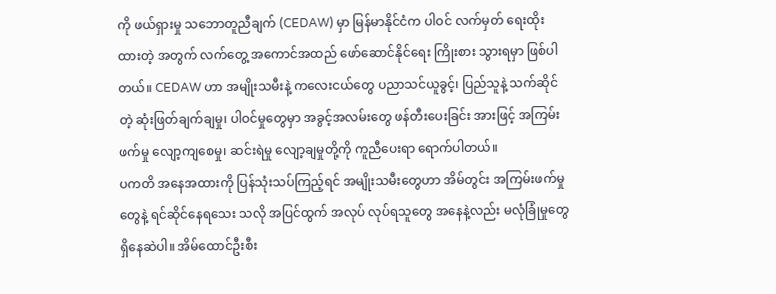ကို ဖယ်ရှားမှု သဘောတူညီချက် (CEDAW) မှာ မြန်မာနိုင်ငံက ပါဝင် လက်မှတ် ရေးထိုးထားတဲ့ အတွက် လက်တွေ့ အကောင်အထည် ဖော်ဆောင်နိုင်ရေး ကြိုးစား သွားရမှာ ဖြစ်ပါတယ်။ CEDAW ဟာ အမျိုးသမီးနဲ့ ကလေးငယ်တွေ ပညာသင်ယူခွင့်၊ ပြည်သူနဲ့ သက်ဆိုင်တဲ့ ဆုံးဖြတ်ချက်ချမှု၊ ပါဝင်မှုတွေမှာ အခွင့်အလမ်းတွေ ဖန်တီးပေးခြင်း အားဖြင့် အကြမ်းဖက်မှု လျော့ကျစေမှု၊ ဆင်းရဲမှု လျော့ချမှုတို့ကို ကူညီပေးရာ ရောက်ပါတယ်။
ပကတိ အနေအထားကို ပြန်သုံးသပ်ကြည့်ရင် အမျိုးသမီးတွေဟာ အိမ်တွင်း အကြမ်းဖက်မှုတွေနဲ့ ရင်ဆိုင်နေရသေး သလို အပြင်ထွက် အလုပ် လုပ်ရသူတွေ အနေနဲ့လည်း မလုံခြုံမှုတွေ ရှိနေဆဲပါ။ အိမ်ထောင်ဦးစီး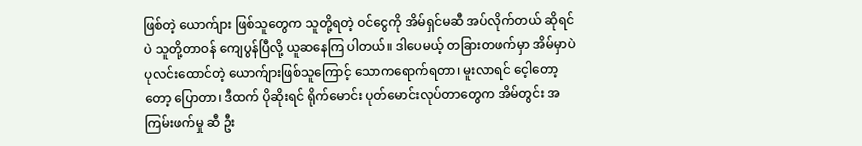ဖြစ်တဲ့ ယောက်ျား ဖြစ်သူတွေက သူတို့ရတဲ့ ဝင်ငွေကို အိမ်ရှင်မဆီ အပ်လိုက်တယ် ဆိုရင်ပဲ သူတို့တာဝန် ကျေပွန်ပြီလို့ ယူဆနေကြ ပါတယ်။ ဒါပေမယ့် တခြားတဖက်မှာ အိမ်မှာပဲ ပုလင်းထောင်တဲ့ ယောက်ျားဖြစ်သူကြောင့် သောကရောက်ရတာ၊ မူးလာရင် ငေ့ါတော့တော့ ပြောတာ၊ ဒီထက် ပိုဆိုးရင် ရိုက်မောင်း ပုတ်မောင်းလုပ်တာတွေက အိမ်တွင်း အကြမ်းဖက်မှု ဆီ ဦး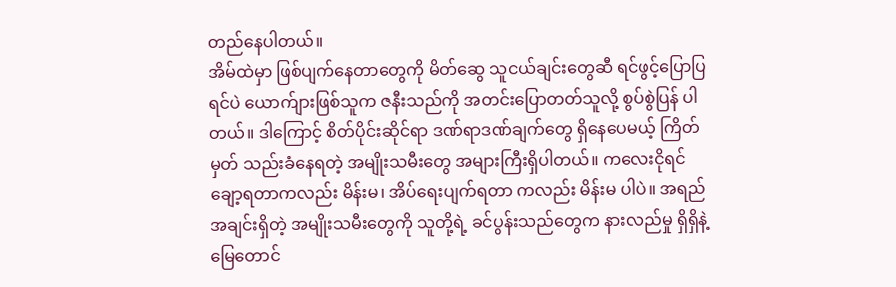တည်နေပါတယ်။
အိမ်ထဲမှာ ဖြစ်ပျက်နေတာတွေကို မိတ်ဆွေ သူငယ်ချင်းတွေဆီ ရင်ဖွင့်ပြောပြရင်ပဲ ယောက်ျားဖြစ်သူက ဇနီးသည်ကို အတင်းပြောတတ်သူလို့ စွပ်စွဲပြန် ပါတယ်။ ဒါကြောင့် စိတ်ပိုင်းဆိုင်ရာ ဒဏ်ရာဒဏ်ချက်တွေ ရှိနေပေမယ့် ကြိတ်မှတ် သည်းခံနေရတဲ့ အမျိုးသမီးတွေ အများကြီးရှိပါတယ်။ ကလေးငိုရင် ချော့ရတာကလည်း မိန်းမ၊ အိပ်ရေးပျက်ရတာ ကလည်း မိန်းမ ပါပဲ။ အရည်အချင်းရှိတဲ့ အမျိုးသမီးတွေကို သူတို့ရဲ့ ခင်ပွန်းသည်တွေက နားလည်မှု ရှိရှိနဲ့ မြေတောင်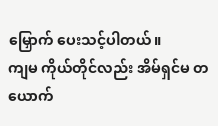မြှောက် ပေးသင့်ပါတယ်။
ကျမ ကိုယ်တိုင်လည်း အိမ်ရှင်မ တယောက်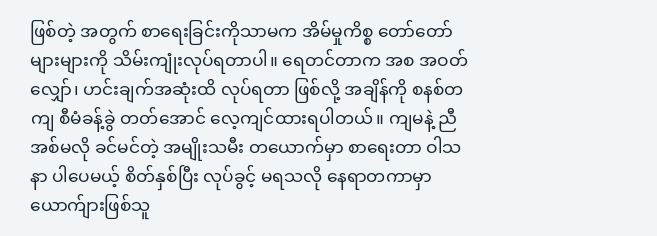ဖြစ်တဲ့ အတွက် စာရေးခြင်းကိုသာမက အိမ်မှုကိစ္စ တော်တော်များများကို သိမ်းကျုံးလုပ်ရတာပါ။ ရေတင်တာက အစ အဝတ်လျှော်၊ ဟင်းချက်အဆုံးထိ လုပ်ရတာ ဖြစ်လို့ အချိန်ကို စနစ်တကျ စီမံခန့်ခွဲ တတ်အောင် လေ့ကျင်ထားရပါတယ်။ ကျမနဲ့ ညီအစ်မလို ခင်မင်တဲ့ အမျိုးသမီး တယောက်မှာ စာရေးတာ ဝါသနာ ပါပေမယ့် စိတ်နှစ်ပြီး လုပ်ခွင့် မရသလို နေရာတကာမှာ ယောက်ျားဖြစ်သူ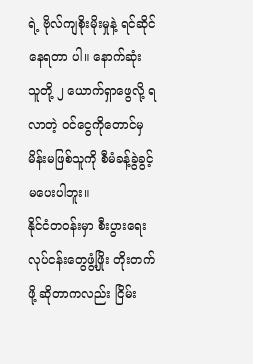ရဲ့ ဗိုလ်ကျစိုးမိုးမှုနဲ့ ရင်ဆိုင်နေရတာ ပါ။ နောက်ဆုံး သူတို့ ၂ ယောက်ရှာဖွေလို့ ရလာတဲ့ ဝင်ငွေကိုတောင်မှ မိန်းမဖြစ်သူကို စီမံခန့်ခွဲခွင့် မပေးပါဘူး။
နိုင်ငံတဝန်းမှာ စီးပွားရေး လုပ်ငန်းတွေဖွံ့ဖြိုး တိုးတက်ဖို့ ဆိုတာကလည်း ငြိမ်း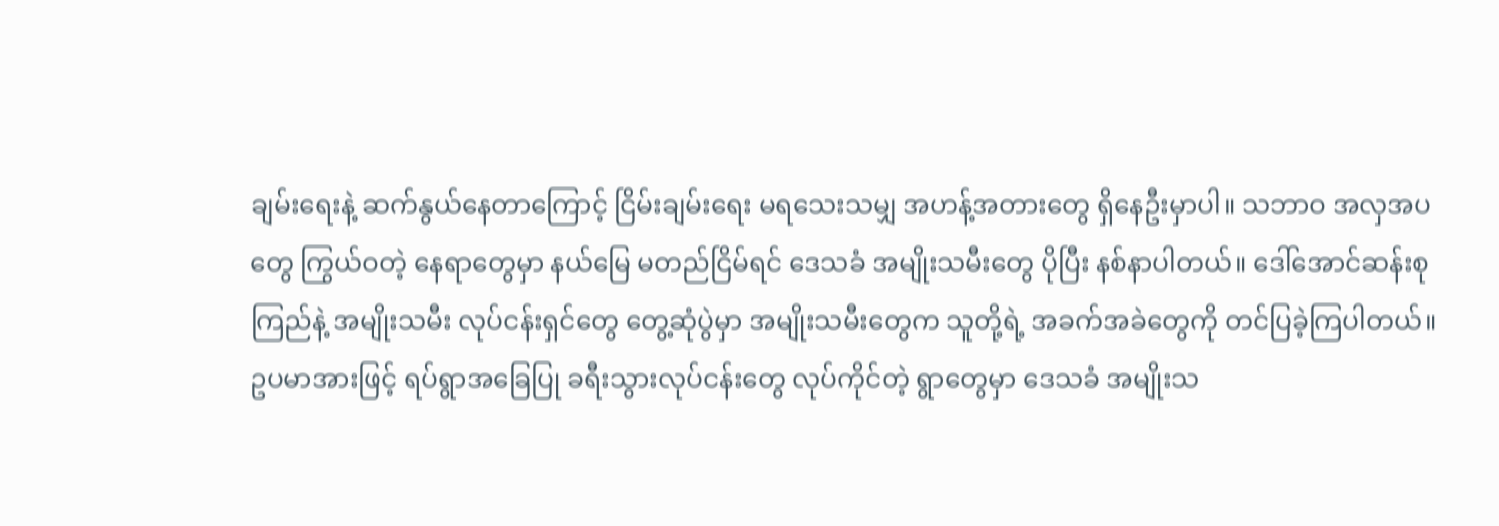ချမ်းရေးနဲ့ ဆက်နွယ်နေတာကြောင့် ငြိမ်းချမ်းရေး မရသေးသမျှ အဟန့်အတားတွေ ရှိနေဦးမှာပါ။ သဘာဝ အလှအပတွေ ကြွယ်ဝတဲ့ နေရာတွေမှာ နယ်မြေ မတည်ငြိမ်ရင် ဒေသခံ အမျိုးသမီးတွေ ပိုပြီး နစ်နာပါတယ်။ ဒေါ်အောင်ဆန်းစုကြည်နဲ့ အမျိုးသမီး လုပ်ငန်းရှင်တွေ တွေ့ဆုံပွဲမှာ အမျိုးသမီးတွေက သူတို့ရဲ့ အခက်အခဲတွေကို တင်ပြခဲ့ကြပါတယ်။
ဥပမာအားဖြင့် ရပ်ရွာအခြေပြု ခရီးသွားလုပ်ငန်းတွေ လုပ်ကိုင်တဲ့ ရွာတွေမှာ ဒေသခံ အမျိုးသ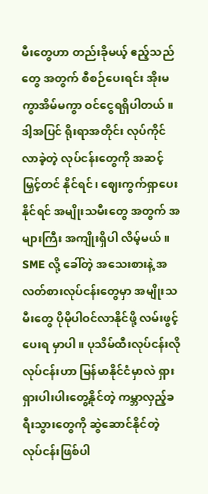မီးတွေဟာ တည်းခိုမယ့် ဧည့်သည်တွေ အတွက် စီစဉ်ပေးရင်း အိုးမကွာအိမ်မကွာ ဝင်ငွေရရှိပါတယ်။ ဒါ့အပြင် ရိုးရာအတိုင်း လုပ်ကိုင်လာခဲ့တဲ့ လုပ်ငန်းတွေကို အဆင့်မြှင့်တင် နိုင်ရင်၊ ဈေးကွက်ရှာပေးနိုင်ရင် အမျိုးသမီးတွေ အတွက် အများကြီး အကျိုးရှိပါ လိမ့်မယ်။ SME လို့ ခေါ်တဲ့ အသေးစားနဲ့ အလတ်စားလုပ်ငန်းတွေမှာ အမျိုးသမီးတွေ ပိုမိုပါဝင်လာနိုင်ဖို့ လမ်းဖွင့်ပေးရ မှာပါ။ ပုသိမ်ထီးလုပ်ငန်းလို လုပ်ငန်းဟာ မြန်မာနိုင်ငံမှာလဲ ရှားရှားပါးပါးတွေ့နိုင်တဲ့ ကမ္ဘာလှည့်ခရီးသွားတွေကို ဆွဲဆောင်နိုင်တဲ့ လုပ်ငန်းဖြစ်ပါ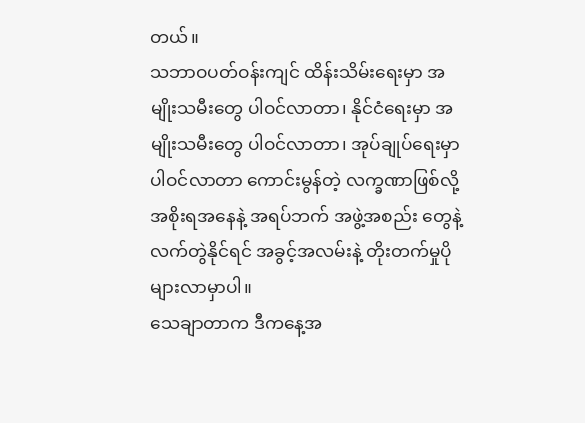တယ်။
သဘာဝပတ်ဝန်းကျင် ထိန်းသိမ်းရေးမှာ အမျိုးသမီးတွေ ပါဝင်လာတာ၊ နိုင်ငံရေးမှာ အမျိုးသမီးတွေ ပါဝင်လာတာ၊ အုပ်ချုပ်ရေးမှာ ပါဝင်လာတာ ကောင်းမွန်တဲ့ လက္ခဏာဖြစ်လို့ အစိုးရအနေနဲ့ အရပ်ဘက် အဖွဲ့အစည်း တွေနဲ့ လက်တွဲနိုင်ရင် အခွင့်အလမ်းနဲ့ တိုးတက်မှုပိုများလာမှာပါ။
သေချာတာက ဒီကနေ့အ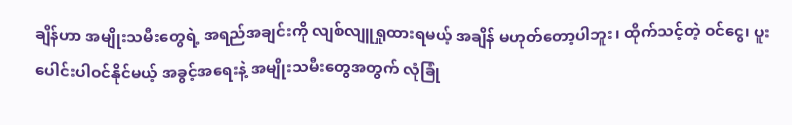ချိန်ဟာ အမျိုးသမီးတွေရဲ့ အရည်အချင်းကို လျစ်လျူရှုထားရမယ့် အချိန် မဟုတ်တော့ပါဘူး၊ ထိုက်သင့်တဲ့ ဝင်ငွေ၊ ပူးပေါင်းပါဝင်နိုင်မယ့် အခွင့်အရေးနဲ့ အမျိုးသမီးတွေအတွက် လုံခြုံ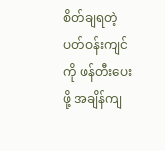စိတ်ချရတဲ့ ပတ်ဝန်းကျင်ကို ဖန်တီးပေးဖို့ အချိန်ကျ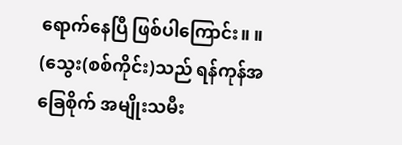ရောက်နေပြီ ဖြစ်ပါကြောင်း။ ။
(သွေး(စစ်ကိုင်း)သည် ရန်ကုန်အခြေစိုက် အမျိုးသမီး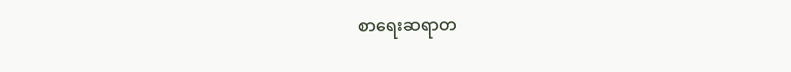စာရေးဆရာတ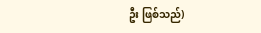ဦး ဖြစ်သည်)